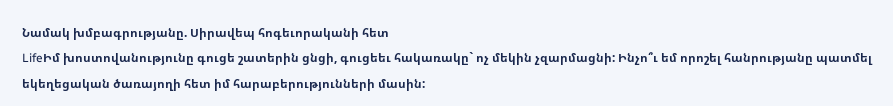Նամակ խմբագրությանը. Սիրավեպ հոգեւորականի հետ
LifeԻմ խոստովանությունը գուցե շատերին ցնցի, գուցեեւ հակառակը` ոչ մեկին չզարմացնի: Ինչո՞ւ եմ որոշել հանրությանը պատմել եկեղեցական ծառայողի հետ իմ հարաբերությունների մասին: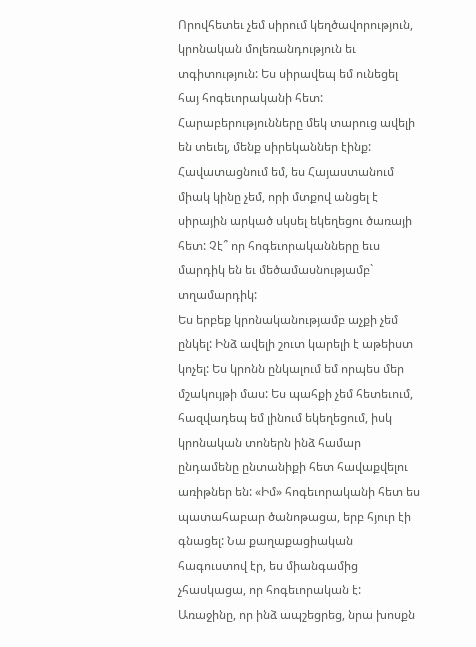Որովհետեւ չեմ սիրում կեղծավորություն, կրոնական մոլեռանդություն եւ տգիտություն: Ես սիրավեպ եմ ունեցել հայ հոգեւորականի հետ: Հարաբերությունները մեկ տարուց ավելի են տեւել, մենք սիրեկաններ էինք: Հավատացնում եմ, ես Հայաստանում միակ կինը չեմ, որի մտքով անցել է սիրային արկած սկսել եկեղեցու ծառայի հետ: Չէ՞ որ հոգեւորականները եւս մարդիկ են եւ մեծամասնությամբ` տղամարդիկ:
Ես երբեք կրոնականությամբ աչքի չեմ ընկել: Ինձ ավելի շուտ կարելի է աթեիստ կոչել: Ես կրոնն ընկալում եմ որպես մեր մշակույթի մաս: Ես պահքի չեմ հետեւում, հազվադեպ եմ լինում եկեղեցում, իսկ կրոնական տոներն ինձ համար ընդամենը ընտանիքի հետ հավաքվելու առիթներ են: «Իմ» հոգեւորականի հետ ես պատահաբար ծանոթացա, երբ հյուր էի գնացել: Նա քաղաքացիական հագուստով էր, ես միանգամից չհասկացա, որ հոգեւորական է: Առաջինը, որ ինձ ապշեցրեց, նրա խոսքն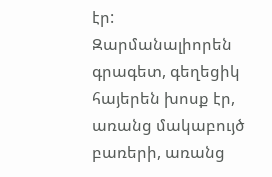էր: Զարմանալիորեն գրագետ, գեղեցիկ հայերեն խոսք էր, առանց մակաբույծ բառերի, առանց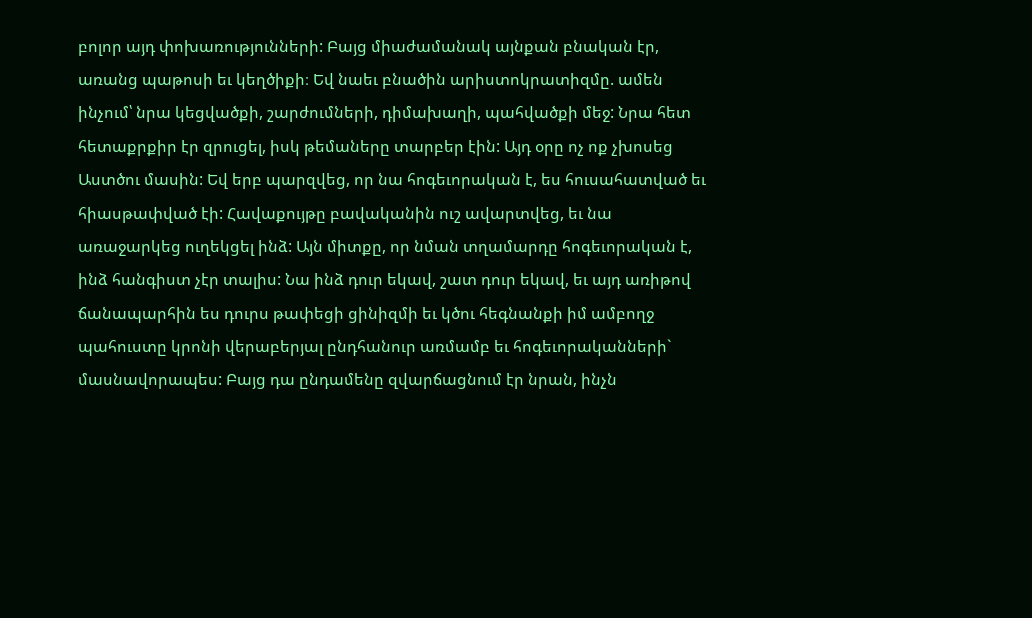բոլոր այդ փոխառությունների: Բայց միաժամանակ այնքան բնական էր, առանց պաթոսի եւ կեղծիքի։ Եվ նաեւ բնածին արիստոկրատիզմը. ամեն ինչում՝ նրա կեցվածքի, շարժումների, դիմախաղի, պահվածքի մեջ: Նրա հետ հետաքրքիր էր զրուցել, իսկ թեմաները տարբեր էին: Այդ օրը ոչ ոք չխոսեց Աստծու մասին: Եվ երբ պարզվեց, որ նա հոգեւորական է, ես հուսահատված եւ հիասթափված էի: Հավաքույթը բավականին ուշ ավարտվեց, եւ նա առաջարկեց ուղեկցել ինձ: Այն միտքը, որ նման տղամարդը հոգեւորական է, ինձ հանգիստ չէր տալիս: Նա ինձ դուր եկավ, շատ դուր եկավ, եւ այդ առիթով ճանապարհին ես դուրս թափեցի ցինիզմի եւ կծու հեգնանքի իմ ամբողջ պահուստը կրոնի վերաբերյալ ընդհանուր առմամբ եւ հոգեւորականների` մասնավորապես: Բայց դա ընդամենը զվարճացնում էր նրան, ինչն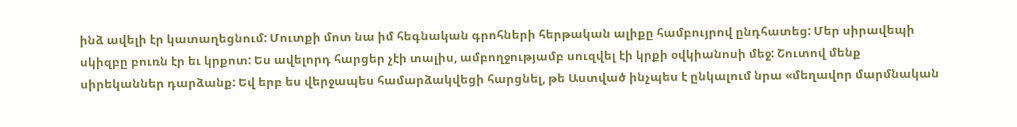ինձ ավելի էր կատաղեցնում: Մուտքի մոտ նա իմ հեգնական գրոհների հերթական ալիքը համբույրով ընդհատեց: Մեր սիրավեպի սկիզբը բուռն էր եւ կրքոտ: Ես ավելորդ հարցեր չէի տալիս, ամբողջությամբ սուզվել էի կրքի օվկիանոսի մեջ: Շուտով մենք սիրեկաններ դարձանք: Եվ երբ ես վերջապես համարձակվեցի հարցնել, թե Աստված ինչպես է ընկալում նրա «մեղավոր մարմնական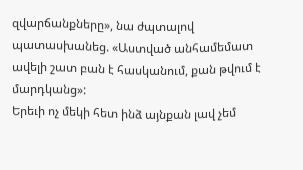զվարճանքները», նա ժպտալով պատասխանեց. «Աստված անհամեմատ ավելի շատ բան է հասկանում, քան թվում է մարդկանց»:
Երեւի ոչ մեկի հետ ինձ այնքան լավ չեմ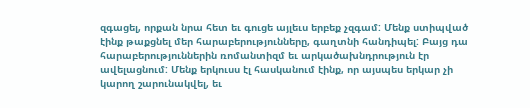զգացել, որքան նրա հետ եւ գուցե այլեւս երբեք չզգամ: Մենք ստիպված էինք թաքցնել մեր հարաբերությունները, գաղտնի հանդիպել: Բայց դա հարաբերություններին ռոմանտիզմ եւ արկածախնդրություն էր ավելացնում: Մենք երկուսս էլ հասկանում էինք, որ այսպես երկար չի կարող շարունակվել, եւ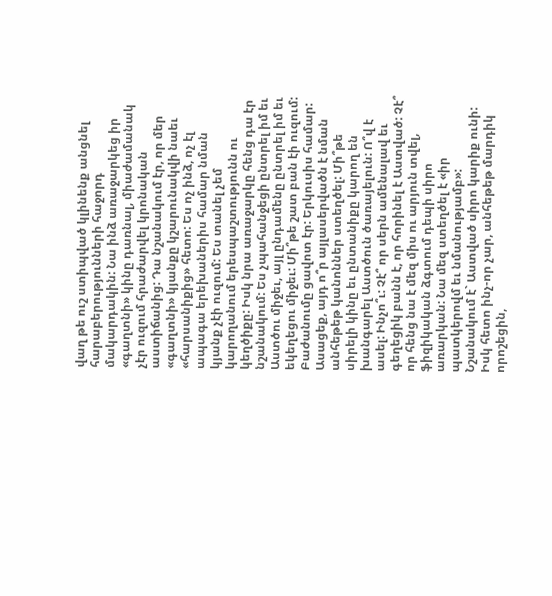վաղ թե ուշ ստիպված կլինենք անցնել հարաբերությունների հաջորդ մակարդակին: Նա ինձ առաջարկեց իր «գաղտնի» կինը դառնալ, միաժամանակ չէր ուզում հրաժարվել կրոնական աստիճանից: Դա նշանակում էր, որ մեր «գաղտնի» կյանքը կշարունակվի նաեւ «հարսանիքից» հետո: Ես ոչ ինձ, ոչ էլ ապագա երեխաներիս համար նման կյանք չէի ուզում: Ես տանել չեմ կարողանում երեսպաշտությունն ու կեղծիքը: Իսկ նրա առաջարկը հենց դա էր նշանակում: Ես չպահանջեցի ընտրել իմ եւ Աստծու միջեւ, այլ ընդամենը ընտրել իմ եւ եկեղեցու միջեւ: Մի՞թե շատ բան էի ուզում:
Բաժանումը ցավոտ էր: Երկուսիս համար: Ասացեք, այդ ո՞ր այլասերվածն է նման անհեթեթ կանոններ ստեղծել: Մի՞թե սիրելի կինը եւ ընտանիքը կարող են խանգարել Աստծուն ծառայելուն: Ո՞վ է ասել: Ինչո՞ւ: Չէ՞ որ սերն ամենալավ եւ գեղեցիկ բանն է, որ հորինել է Աստված: Չէ՞ որ հենց նա է մեզ միս ու արյուն տվել, ֆիզիկական ձգտում դեպի սիրո առարկան: Նա մեզ ստեղծել է «իր պատկերովմ եւ նմանությամբ»: Նշանակում է` Աստված սիրո կարիք ունի: Իսկ հետո ինչ-որ չար, անհեթեթ մարդիկ որոշեցին,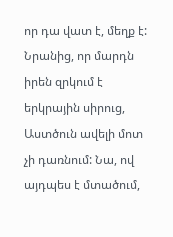որ դա վատ է, մեղք է: Նրանից, որ մարդն իրեն զրկում է երկրային սիրուց, Աստծուն ավելի մոտ չի դառնում: Նա, ով այդպես է մտածում,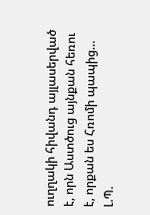ուղղակի հիվանդ այլասերված է, որն Աստծուց այնքան հեռու է, որքան ես Հռոմի պապից…
Լ.Պ.